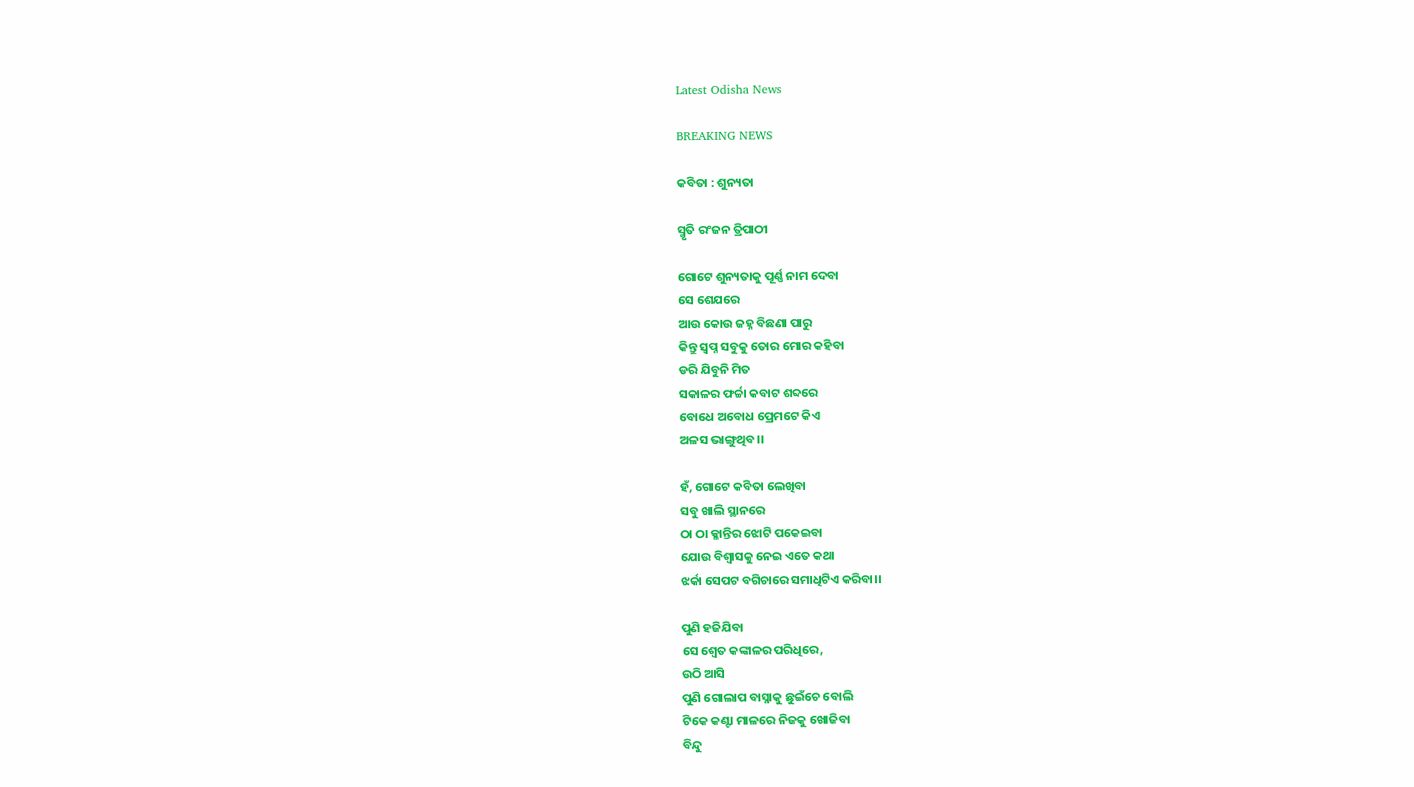Latest Odisha News

BREAKING NEWS

କବିତା : ଶୁନ୍ୟତା

ସ୍ମୃତି ରଂଜନ ତ୍ରିପାଠୀ

ଗୋଟେ ଶୁନ୍ୟତାକୁ ପୂର୍ଣ୍ଣ ନାମ ଦେବା
ସେ ଶେଯରେ
ଆଉ କୋଉ ଜହ୍ନ ବିଛଣା ପାରୁ
କିନ୍ତୁ ସ୍ବପ୍ନ ସବୁକୁ ତୋର ମୋର କହିବା
ଡରି ଯିବୁନି ମିତ
ସକାଳର ଫର୍ଚ୍ଚା କବାଟ ଶବ୍ଦରେ
ବୋଧେ ଅବୋଧ ପ୍ରେମଟେ କିଏ
ଅଳସ ଭାଙ୍ଗୁଥିବ।।

ହଁ, ଗୋଟେ କବିତା ଲେଖିବା
ସବୁ ଖାଲି ସ୍ଥାନରେ
ଠା ଠା କ୍ଳାନ୍ତିର ଝୋଟି ପକେଇବା
ଯୋଉ ବିଶ୍ୱାସକୁ ନେଇ ଏତେ କଥା
ଝର୍କା ସେପଟ ବଗିଚାରେ ସମାଧିଟିଏ କରିବା।।

ପୁଣି ହଜିଯିବା
ସେ ଶ୍ୱେତ କଙ୍କାଳର ପରିଧିରେ,
ଉଠି ଆସି
ପୁଣି ଗୋଲାପ ବାସ୍ନାକୁ ଛୁଇଁଚେ ବୋଲି
ଟିକେ କଣ୍ଟା ମାଳରେ ନିଜକୁ ଖୋଜିବା
ବିନ୍ଦୁ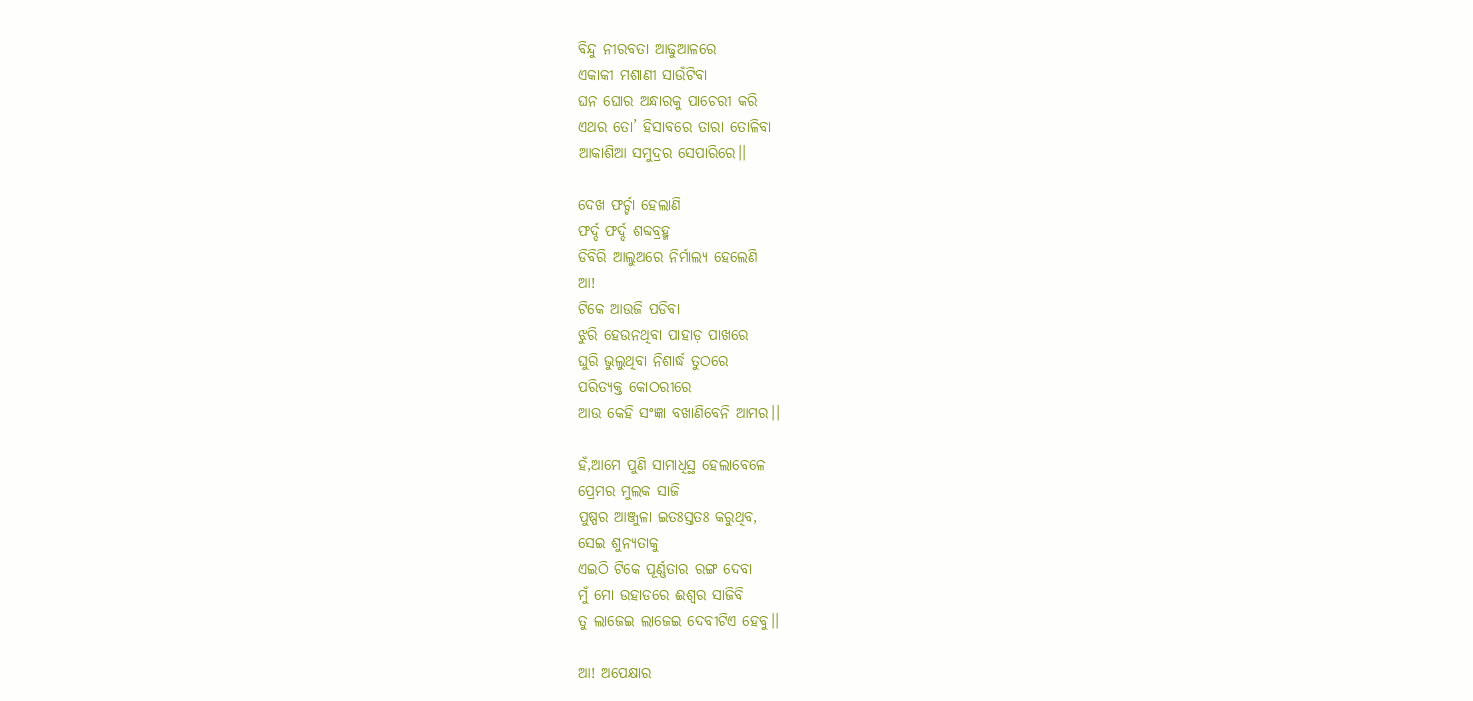ବିନ୍ଦୁ ନୀରବତା ଆଢୁଆଳରେ
ଏକାକୀ ମଶାଣୀ ସାଉଁଟିବା
ଘନ ଘୋର ଅନ୍ଧାରକୁ ପାଚେରୀ କରି
ଏଥର ତୋ’ ହିସାବରେ ତାରା ତୋଳିବା
ଆକାଶିଆ ସମୁଦ୍ରର ସେପାରିରେ।।

ଦେଖ ଫର୍ଚ୍ଚା ହେଲାଣି
ଫର୍ଦ୍ଦ ଫର୍ଦ୍ଦ ଶବ୍ଦବ୍ରହ୍ମ
ଡିବିରି ଆଲୁଅରେ ନିର୍ମାଲ୍ୟ ହେଲେଣି
ଆ!
ଟିକେ ଆଉଜି ପଡିବା
ଝୁରି ହେଉନଥିବା ପାହାଡ଼ ପାଖରେ
ଘୁରି ଭୁଲୁଥିବା ନିଶାର୍ଦ୍ଧ ତୁଠରେ
ପରିତ୍ୟକ୍ତ କୋଠରୀରେ
ଆଉ କେହି ସଂଜ୍ଞା ବଖାଣିବେନି ଆମର।।

ହଁ,ଆମେ ପୁଣି ସାମାଧିସ୍ଥ ହେଲାବେଳେ
ପ୍ରେମର ମୁଲକ ସାଜି
ପୁଷ୍ପର ଆଞ୍ଜୁଳା ଇତଃସ୍ତତଃ କରୁଥିବ,
ସେଇ ଶୁନ୍ୟତାକୁ
ଏଇଠି ଟିକେ ପୂର୍ଣ୍ଣତାର ରଙ୍ଗ ଦେବା
ମୁଁ ମୋ ଉହାଡରେ ଈଶ୍ୱର ସାଜିବି
ତୁ ଲାଜେଇ ଲାଜେଇ ଦେବୀଟିଏ ହେବୁ।।

ଆ! ଅପେକ୍ଷାର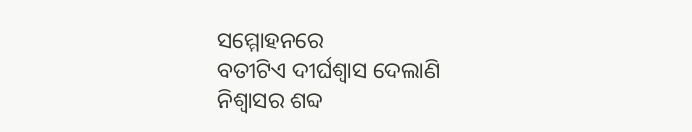ସମ୍ମୋହନରେ
ବତୀଟିଏ ଦୀର୍ଘଶ୍ବାସ ଦେଲାଣି
ନିଶ୍ବାସର ଶବ୍ଦ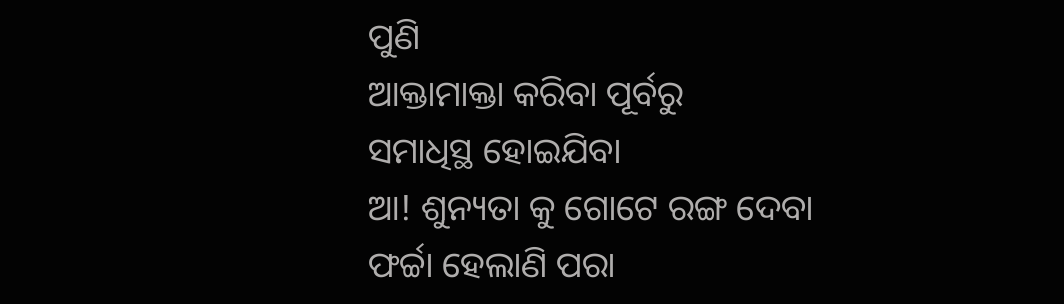ପୁଣି
ଆକ୍ତାମାକ୍ତା କରିବା ପୂର୍ବରୁ
ସମାଧିସ୍ଥ ହୋଇଯିବା
ଆ! ଶୁନ୍ୟତା କୁ ଗୋଟେ ରଙ୍ଗ ଦେବା
ଫର୍ଚ୍ଚା ହେଲାଣି ପରା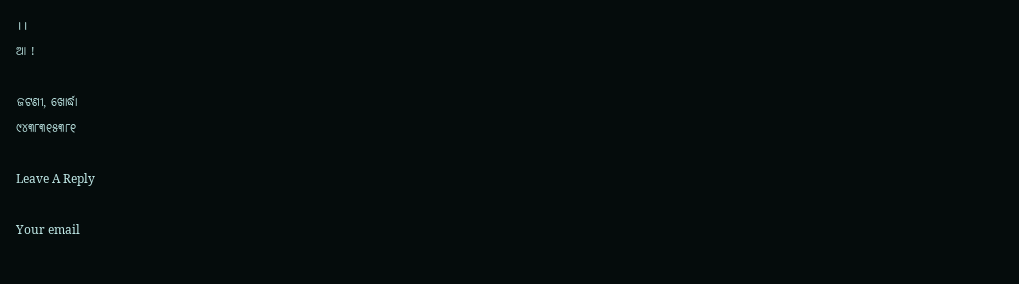।।
ଆ !

ଜଟଣୀ, ଖୋର୍ଦ୍ଧା
୯୪୩୮୩୧୫୩୮୧

Leave A Reply

Your email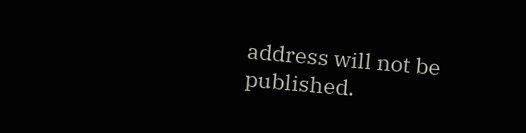address will not be published.